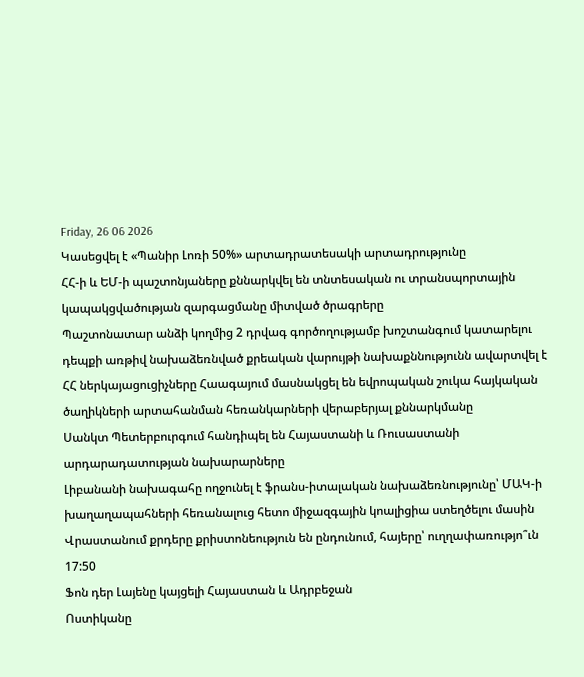Friday, 26 06 2026
Կասեցվել է «Պանիր Լոռի 50%» արտադրատեսակի արտադրությունը
ՀՀ-ի և ԵՄ-ի պաշտոնյաները քննարկվել են տնտեսական ու տրանսպորտային կապակցվածության զարգացմանը միտված ծրագրերը
Պաշտոնատար անձի կողմից 2 դրվագ գործողությամբ խոշտանգում կատարելու դեպքի առթիվ նախաձեռնված քրեական վարույթի նախաքննությունն ավարտվել է
ՀՀ ներկայացուցիչները Հաագայում մասնակցել են եվրոպական շուկա հայկական ծաղիկների արտահանման հեռանկարների վերաբերյալ քննարկմանը
Սանկտ Պետերբուրգում հանդիպել են Հայաստանի և Ռուսաստանի արդարադատության նախարարները
Լիբանանի նախագահը ողջունել է ֆրանս-իտալական նախաձեռնությունը՝ ՄԱԿ-ի խաղաղապահների հեռանալուց հետո միջազգային կոալիցիա ստեղծելու մասին
Վրաստանում քրդերը քրիստոնեություն են ընդունում, հայերը՝ ուղղափառությո՞ւն
17:50
Ֆոն դեր Լայենը կայցելի Հայաստան և Ադրբեջան
Ոստիկանը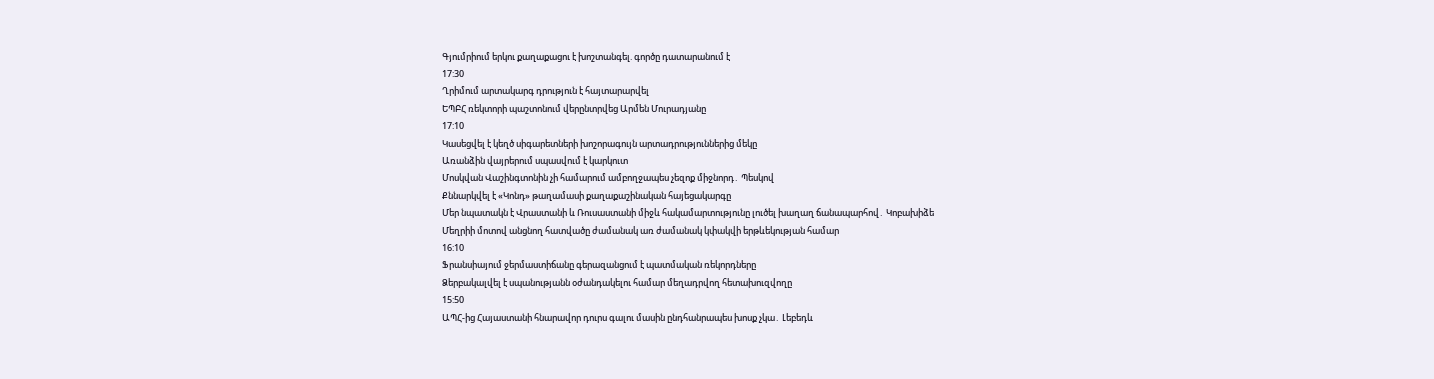Գյումրիում երկու քաղաքացու է խոշտանգել. գործը դատարանում է
17:30
Ղրիմում արտակարգ դրություն է հայտարարվել
ԵՊԲՀ ռեկտորի պաշտոնում վերընտրվեց Արմեն Մուրադյանը
17:10
Կասեցվել է կեղծ սիգարետների խոշորագույն արտադրություններից մեկը
Առանձին վայրերում սպասվում է կարկուտ
Մոսկվան Վաշինգտոնին չի համարում ամբողջապես չեզոք միջնորդ․ Պեսկով
Քննարկվել է «Կոնդ» թաղամասի քաղաքաշինական հայեցակարգը
Մեր նպատակն է Վրաստանի և Ռուսաստանի միջև հակամարտությունը լուծել խաղաղ ճանապարհով․ Կոբախիձե
Մեղրիի մոտով անցնող հատվածը ժամանակ առ ժամանակ կփակվի երթևեկության համար
16:10
Ֆրանսիայում ջերմաստիճանը գերազանցում է պատմական ռեկորդները
Ձերբակալվել է սպանությանն օժանդակելու համար մեղադրվող հետախուզվողը
15:50
ԱՊՀ-ից Հայաստանի հնարավոր դուրս գալու մասին ընդհանրապես խոսք չկա․ Լեբեդև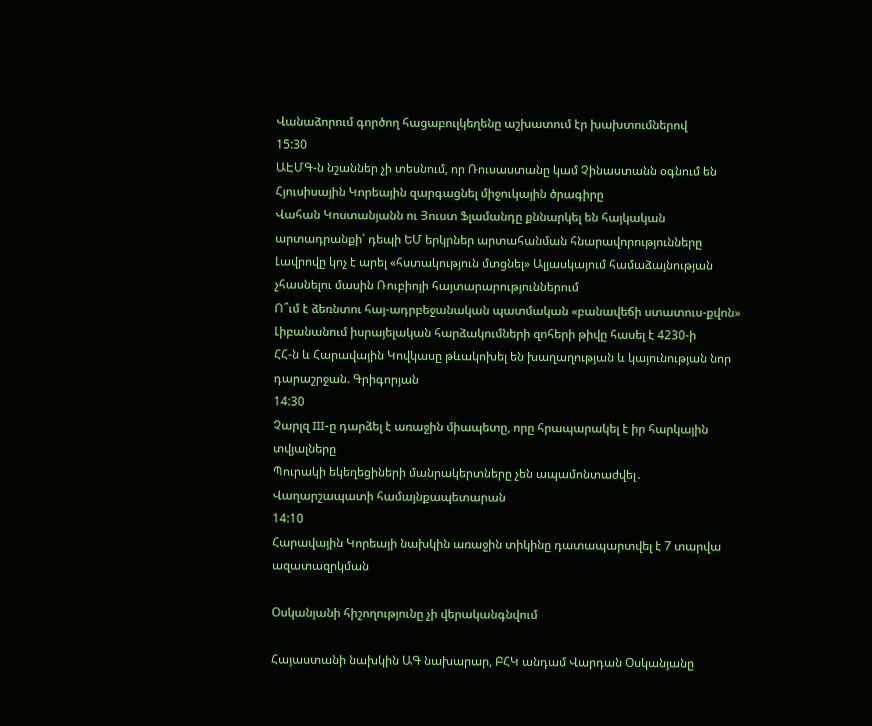Վանաձորում գործող հացաբուլկեղենը աշխատում էր խախտումներով
15:30
ԱԷՄԳ-ն նշաններ չի տեսնում, որ Ռուսաստանը կամ Չինաստանն օգնում են Հյուսիսային Կորեային զարգացնել միջուկային ծրագիրը
Վահան Կոստանյանն ու Յուստ Ֆլամանդը քննարկել են հայկական արտադրանքի՝ դեպի ԵՄ երկրներ արտահանման հնարավորությունները
Լավրովը կոչ է արել «հստակություն մտցնել» Ալյասկայում համաձայնության չհասնելու մասին Ռուբիոյի հայտարարություններում
Ո՞ւմ է ձեռնտու հայ-ադրբեջանական պատմական «բանավեճի ստատուս-քվոն»
Լիբանանում իսրայելական հարձակումների զոհերի թիվը հասել է 4230-ի
ՀՀ-ն և Հարավային Կովկասը թևակոխել են խաղաղության և կայունության նոր դարաշրջան. Գրիգորյան
14:30
Չարլզ III-ը դարձել է առաջին միապետը, որը հրապարակել է իր հարկային տվյալները
Պուրակի եկեղեցիների մանրակերտները չեն ապամոնտաժվել․ Վաղարշապատի համայնքապետարան
14:10
Հարավային Կորեայի նախկին առաջին տիկինը դատապարտվել է 7 տարվա ազատազրկման

Օսկանյանի հիշողությունը չի վերականգնվում

Հայաստանի նախկին ԱԳ նախարար, ԲՀԿ անդամ Վարդան Օսկանյանը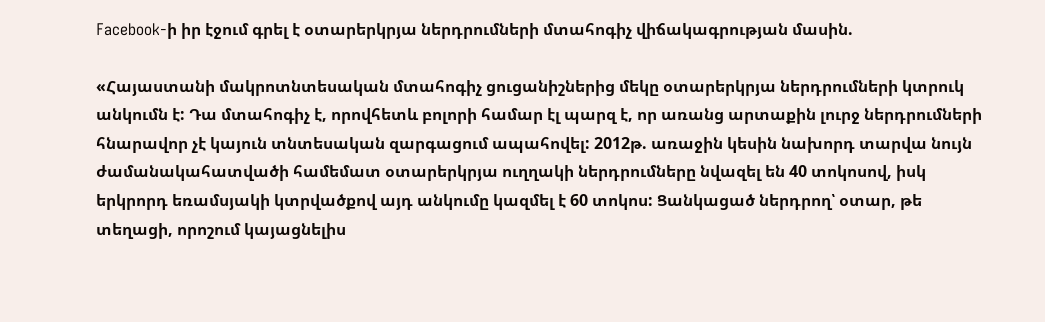Facebook-ի իր էջում գրել է օտարերկրյա ներդրումների մտահոգիչ վիճակագրության մասին.

«Հայաստանի մակրոտնտեսական մտահոգիչ ցուցանիշներից մեկը օտարերկրյա ներդրումների կտրուկ անկումն է: Դա մտահոգիչ է, որովհետև բոլորի համար էլ պարզ է, որ առանց արտաքին լուրջ ներդրումների հնարավոր չէ կայուն տնտեսական զարգացում ապահովել: 2012թ. առաջին կեսին նախորդ տարվա նույն ժամանակահատվածի համեմատ օտարերկրյա ուղղակի ներդրումները նվազել են 40 տոկոսով, իսկ երկրորդ եռամսյակի կտրվածքով այդ անկումը կազմել է 60 տոկոս: Ցանկացած ներդրող՝ օտար, թե տեղացի, որոշում կայացնելիս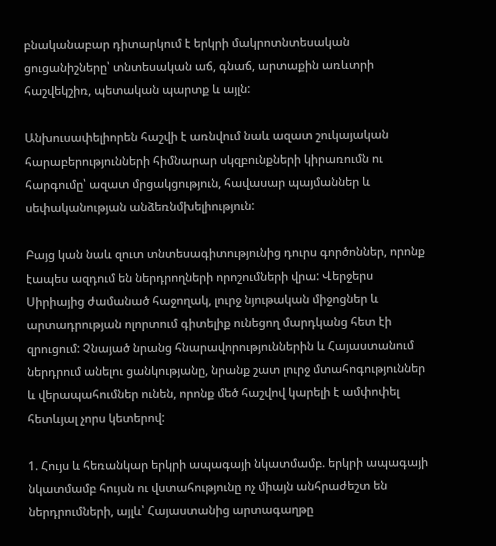բնականաբար դիտարկում է երկրի մակրոտնտեսական ցուցանիշները՝ տնտեսական աճ, գնաճ, արտաքին առևտրի հաշվեկշիռ, պետական պարտք և այլն:

Անխուսափելիորեն հաշվի է առնվում նաև ազատ շուկայական հարաբերությունների հիմնարար սկզբունքների կիրառումն ու հարգումը՝ ազատ մրցակցություն, հավասար պայմաններ և սեփականության անձեռնմխելիություն:

Բայց կան նաև զուտ տնտեսագիտությունից դուրս գործոններ, որոնք էապես ազդում են ներդրողների որոշումների վրա: Վերջերս Սիրիայից ժամանած հաջողակ, լուրջ նյութական միջոցներ և արտադրության ոլորտում գիտելիք ունեցող մարդկանց հետ էի զրուցում: Չնայած նրանց հնարավորություններին և Հայաստանում ներդրում անելու ցանկությանը, նրանք շատ լուրջ մտահոգություններ և վերապահումներ ունեն, որոնք մեծ հաշվով կարելի է ամփոփել հետևյալ չորս կետերով:

1. Հույս և հեռանկար երկրի ապագայի նկատմամբ. երկրի ապագայի նկատմամբ հույսն ու վստահությունը ոչ միայն անհրաժեշտ են ներդրումների, այլև՝ Հայաստանից արտագաղթը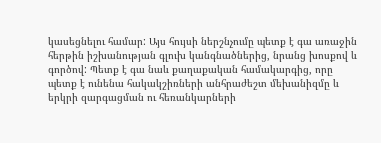կասեցնելու համար: Այս հույսի ներշնչումը պետք է գա առաջին հերթին իշխանության գլուխ կանգնածներից, նրանց խոսքով և գործով: Պետք է գա նաև քաղաքական համակարգից, որը պետք է ունենա հակակշիռների անհրաժեշտ մեխանիզմը և երկրի զարգացման ու հեռանկարների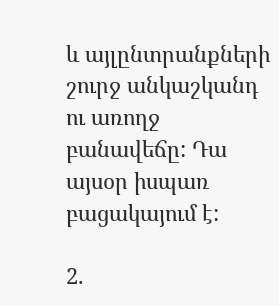և այլընտրանքների շուրջ անկաշկանդ ու առողջ բանավեճը: Դա այսօր իսպառ բացակայում է:

2.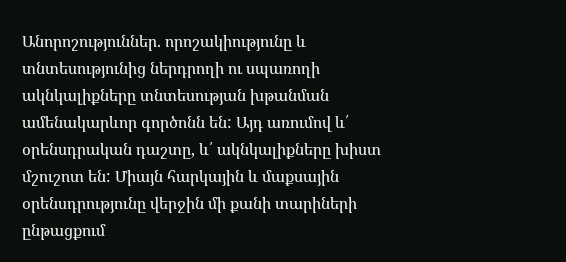Անորոշություններ. որոշակիությունը և տնտեսությունից ներդրողի ու սպառողի ակնկալիքները տնտեսության խթանման ամենակարևոր գործոնն են: Այդ առումով և՛ օրենսդրական դաշտը, և՛ ակնկալիքները խիստ մշուշոտ են: Միայն հարկային և մաքսային օրենսդրությունը վերջին մի քանի տարիների ընթացքում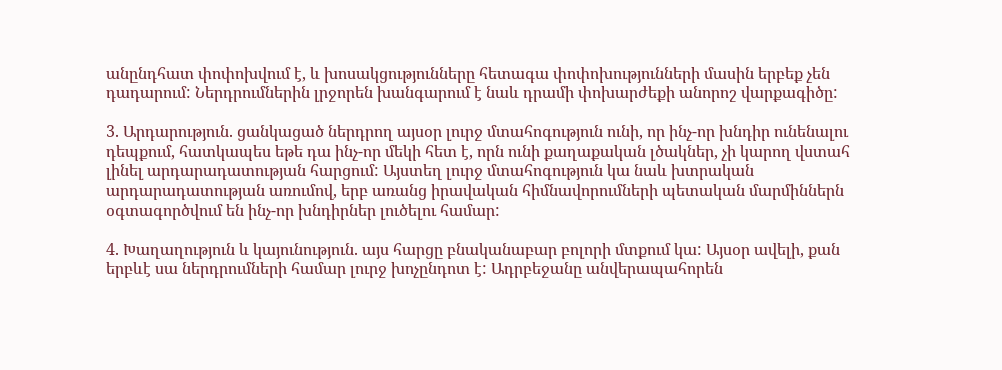անընդհատ փոփոխվում է, և խոսակցությունները հետագա փոփոխությունների մասին երբեք չեն դադարում: Ներդրումներին լրջորեն խանգարում է նաև դրամի փոխարժեքի անորոշ վարքագիծը:

3. Արդարություն. ցանկացած ներդրող այսօր լուրջ մտահոգություն ունի, որ ինչ-որ խնդիր ունենալու դեպքում, հատկապես եթե դա ինչ-որ մեկի հետ է, որն ունի քաղաքական լծակներ, չի կարող վստահ լինել արդարադատության հարցում: Այստեղ լուրջ մտահոգություն կա նաև խտրական արդարադատության առումով, երբ առանց իրավական հիմնավորումների պետական մարմիններն օգտագործվում են ինչ-որ խնդիրներ լուծելու համար:

4. Խաղաղություն և կայունություն. այս հարցը բնականաբար բոլորի մտքում կա: Այսօր ավելի, քան երբևէ սա ներդրումների համար լուրջ խոչընդոտ է: Ադրբեջանը անվերապահորեն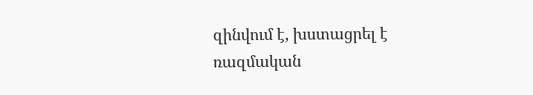զինվում է, խստացրել է ռազմական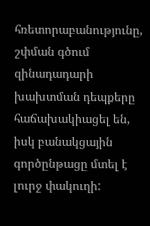հռետորաբանությունը, շփման գծում զինադադարի խախտման դեպքերը հաճախակիացել են, իսկ բանակցային գործընթացը մտել է լուրջ փակուղի: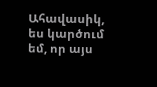Ահավասիկ, ես կարծում եմ, որ այս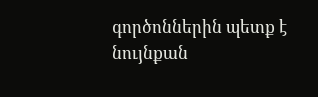գործոններին պետք է նույնքան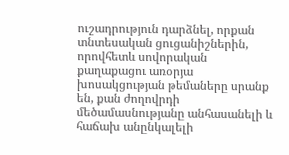ուշադրություն դարձնել, որքան տնտեսական ցուցանիշներին, որովհետև սովորական քաղաքացու առօրյա խոսակցության թեմաները սրանք են, քան ժողովրդի մեծամասնությանը անհասանելի և հաճախ անընկալելի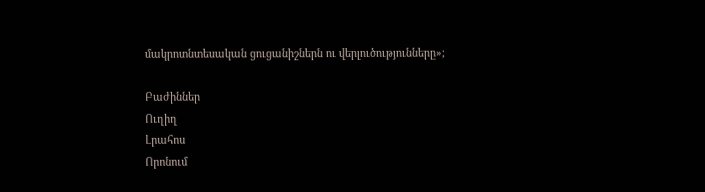մակրոտնտեսական ցուցանիշներն ու վերլուծությունները»;

Բաժիններ
Ուղիղ
Լրահոս
Որոնում